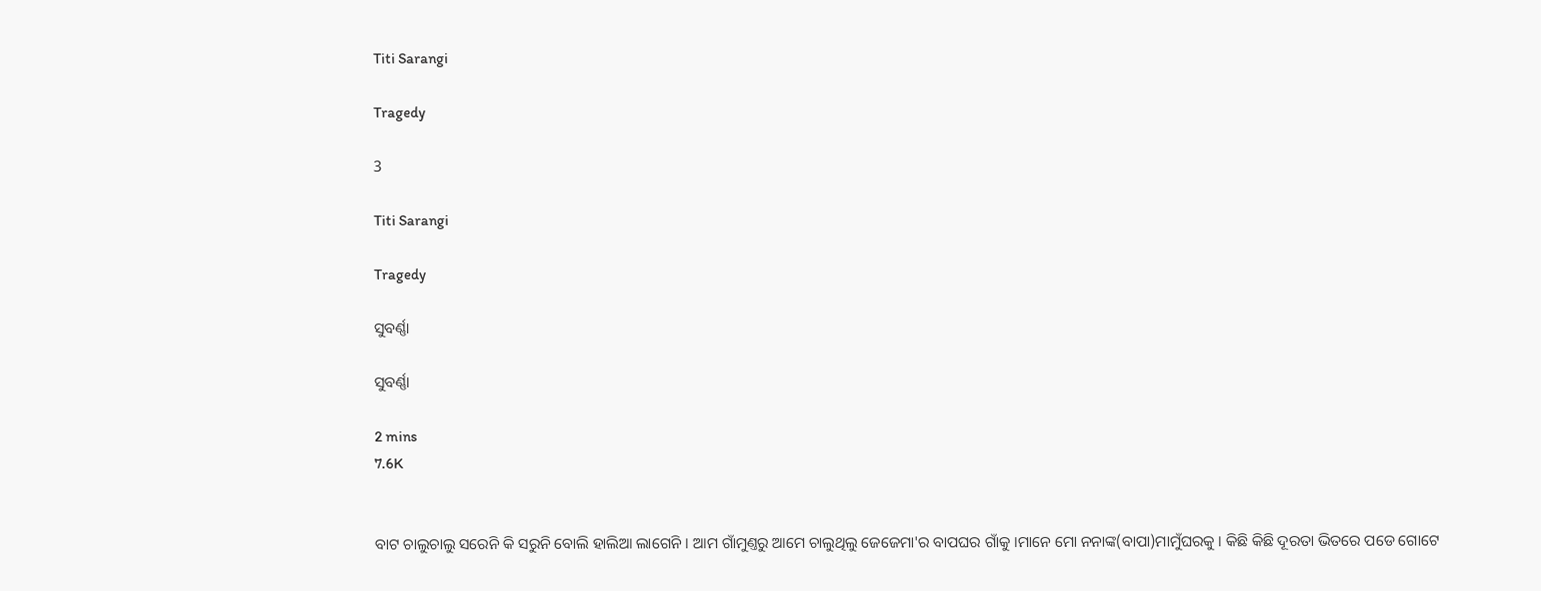Titi Sarangi

Tragedy

3

Titi Sarangi

Tragedy

ସୁବର୍ଣ୍ଣା

ସୁବର୍ଣ୍ଣା

2 mins
7.6K


ବାଟ ଚାଲୁଚାଲୁ ସରେନି କି ସରୁନି ବୋଲି ହାଲିଆ ଲାଗେନି । ଆମ ଗାଁମୁଣ୍ତରୁ ଆମେ ଚାଲୁଥିଲୁ ଜେଜେମା'ର ବାପଘର ଗାଁକୁ ।ମାନେ ମୋ ନନାଙ୍କ(ବାପା)ମାମୁଁଘରକୁ । କିଛି କିଛି ଦୂରତା ଭିତରେ ପଡେ ଗୋଟେ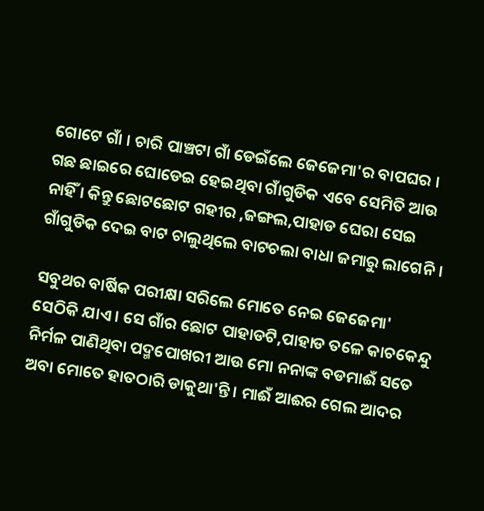ଗୋଟେ ଗାଁ । ଚାରି ପାଞ୍ଚଟା ଗାଁ ଡେଇଁଲେ ଜେଜେମା'ର ବାପଘର । ଗଛ ଛାଇରେ ଘୋଡେଇ ହେଇଥିବା ଗାଁଗୁଡିକ ଏବେ ସେମିତି ଆଉ ନାହିଁ । କିନ୍ତୁ ଛୋଟଛୋଟ ଗହୀର ,ଜଙ୍ଗଲ,ପାହାଡ ଘେରା ସେଇ ଗାଁଗୁଡିକ ଦେଇ ବାଟ ଚାଲୁଥିଲେ ବାଟଚଲା ବାଧା ଜମାରୁ ଲାଗେନି ।

ସବୁଥର ବାର୍ଷିକ ପରୀକ୍ଷା ସରିଲେ ମୋତେ ନେଇ ଜେଜେମା' ସେଠିକି ଯାଏ । ସେ ଗାଁର ଛୋଟ ପାହାଡଟି,ପାହାଡ ତଳେ କାଚକେନ୍ଦୁ ନିର୍ମଳ ପାଣିଥିବା ପଦ୍ମପୋଖରୀ ଆଉ ମୋ ନନାଙ୍କ ବଡମାଈଁ ସତେ ଅବା ମୋତେ ହାତଠାରି ଡାକୁଥା'ନ୍ତି । ମାଈଁ ଆଈର ଗେଲ ଆଦର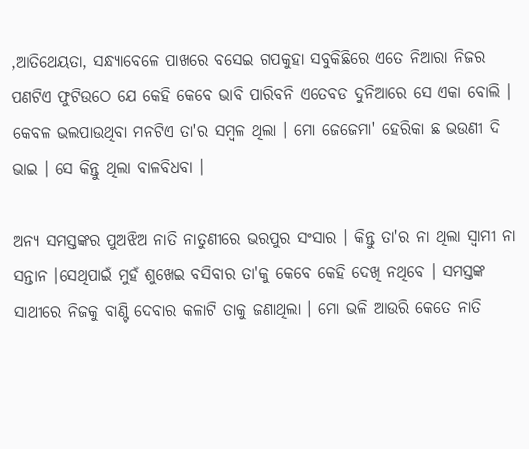,ଆତିଥେୟତା, ସନ୍ଧ୍ୟାବେଳେ ପାଖରେ ବସେଇ ଗପକୁହା ସବୁକିଛିରେ ଏତେ ନିଆରା ନିଜର ପଣଟିଏ ଫୁଟିଉଠେ ଯେ କେହି କେବେ ଭାବି ପାରିବନି ଏତେବଡ ଦୁନିଆରେ ସେ ଏକା ବୋଲି । କେବଳ ଭଲପାଉଥିବା ମନଟିଏ ତା'ର ସମ୍ବଳ ଥିଲା । ମୋ ଜେଜେମା' ହେରିକା ଛ ଭଉଣୀ ଦି ଭାଇ । ସେ କିନ୍ତୁ ଥିଲା ବାଳବିଧବା ।

ଅନ୍ୟ ସମସ୍ତଙ୍କର ପୁଅଝିଅ ନାତି ନାତୁଣୀରେ ଭରପୁର ସଂସାର । କିନ୍ତୁ ତା'ର ନା ଥିଲା ସ୍ବାମୀ ନା ସନ୍ତାନ ।ସେଥିପାଇଁ ମୁହଁ ଶୁଖେଇ ବସିବାର ତା'କୁ କେବେ କେହି ଦେଖି ନଥିବେ । ସମସ୍ତଙ୍କ ସାଥୀରେ ନିଜକୁ ବାଣ୍ଟି ଦେବାର କଳାଟି ତାକୁ ଜଣାଥିଲା । ମୋ ଭଳି ଆଉରି କେତେ ନାତି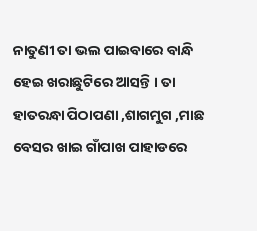ନାତୁଣୀ ତା ଭଲ ପାଇବାରେ ବାନ୍ଧି ହେଇ ଖରାଛୁଟିରେ ଆସନ୍ତି । ତା ହାତରନ୍ଧା ପିଠାପଣା ,ଶାଗମୁଗ ,ମାଛ ବେସର ଖାଇ ଗାଁପାଖ ପାହାଡରେ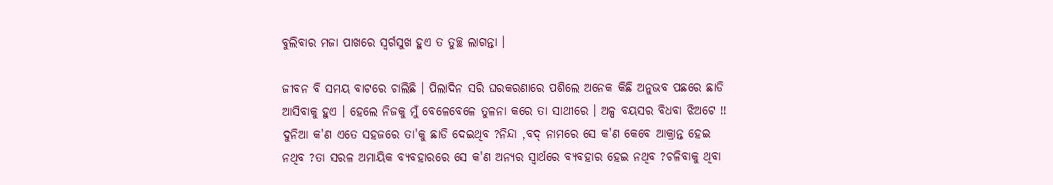ବୁଲିବାର ମଜା ପାଖରେ ସ୍ବର୍ଗସୁଖ ହୁଏ ତ ତୁଚ୍ଛ ଲାଗନ୍ତା ।

ଜୀବନ ବି ସମୟ ବାଟରେ ଚାଲିଛି । ପିଲାଦିନ ସରି ଘରକରଣାରେ ପଶିଲେ ଅନେକ କିଛି ଅନୁଭବ ପଛରେ ଛାଡି ଆସିବାକୁ ହୁଏ । ହେଲେ ନିଜକୁ ମୁଁ ବେଳେବେଳେ ତୁଳନା କରେ ତା ସାଥୀରେ । ଅଳ୍ପ ବୟସର ବିଧବା ଝିଅଟେ !! ଦୁନିଆ କ'ଣ ଏତେ ସହଜରେ ତା'କୁ ଛାଡି ଦେଇଥିବ ?ନିନ୍ଦା ,ବଦ୍ ନାମରେ ସେ କ'ଣ କେବେ ଆକ୍ରାନ୍ତ ହେଇ ନଥିବ ?ତା ସରଳ ଅମାୟିକ ବ୍ୟବହାରରେ ସେ କ'ଣ ଅନ୍ୟର ସ୍ବାର୍ଥରେ ବ୍ୟବହାର ହେଇ ନଥିବ ?ଚଳିବାକୁ ଥିବା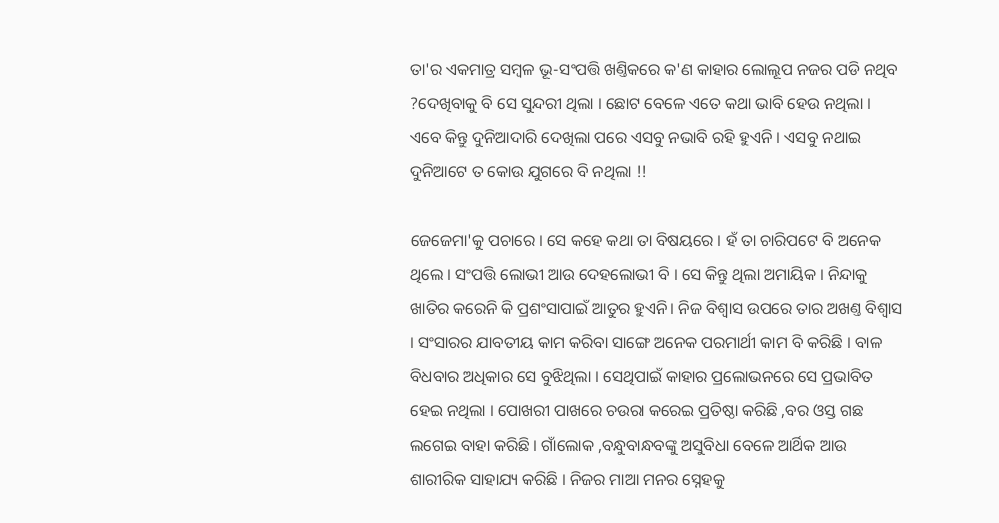ତା'ର ଏକମାତ୍ର ସମ୍ବଳ ଭୂ-ସଂପତ୍ତି ଖଣ୍ତିକରେ କ'ଣ କାହାର ଲୋଲୂପ ନଜର ପଡି ନଥିବ ?ଦେଖିବାକୁ ବି ସେ ସୁନ୍ଦରୀ ଥିଲା । ଛୋଟ ବେଳେ ଏତେ କଥା ଭାବି ହେଉ ନଥିଲା । ଏବେ କିନ୍ତୁ ଦୁନିଆଦାରି ଦେଖିଲା ପରେ ଏସବୁ ନଭାବି ରହି ହୁଏନି । ଏସବୁ ନଥାଇ ଦୁନିଆଟେ ତ କୋଉ ଯୁଗରେ ବି ନଥିଲା !!

ଜେଜେମା'କୁ ପଚାରେ । ସେ କହେ କଥା ତା ବିଷୟରେ । ହଁ ତା ଚାରିପଟେ ବି ଅନେକ ଥିଲେ । ସଂପତ୍ତି ଲୋଭୀ ଆଉ ଦେହଲୋଭୀ ବି । ସେ କିନ୍ତୁ ଥିଲା ଅମାୟିକ । ନିନ୍ଦାକୁ ଖାତିର କରେନି କି ପ୍ରଶଂସାପାଇଁ ଆତୁର ହୁଏନି। ନିଜ ବିଶ୍ବାସ ଉପରେ ତାର ଅଖଣ୍ତ ବିଶ୍ବାସ । ସଂସାରର ଯାବତୀୟ କାମ କରିବା ସାଙ୍ଗେ ଅନେକ ପରମାର୍ଥୀ କାମ ବି କରିଛି । ବାଳ ବିଧବାର ଅଧିକାର ସେ ବୁଝିଥିଲା । ସେଥିପାଇଁ କାହାର ପ୍ରଲୋଭନରେ ସେ ପ୍ରଭାବିତ ହେଇ ନଥିଲା । ପୋଖରୀ ପାଖରେ ଚଉରା କରେଇ ପ୍ରତିଷ୍ଠା କରିଛି ,ବର ଓସ୍ତ ଗଛ ଲଗେଇ ବାହା କରିଛି । ଗାଁଲୋକ ,ବନ୍ଧୁବାନ୍ଧବଙ୍କୁ ଅସୁବିଧା ବେଳେ ଆର୍ଥିକ ଆଉ ଶାରୀରିକ ସାହାଯ୍ୟ କରିଛି । ନିଜର ମାଆ ମନର ସ୍ନେହକୁ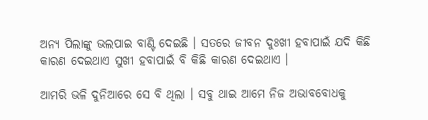ଅନ୍ୟ ପିଲାଙ୍କୁ ଭଲପାଇ ବାଣ୍ଟି ଦେଇଛି । ସତରେ ଜୀବନ ଦୁଃଖୀ ହବାପାଇଁ ଯଦି କିଛି କାରଣ ଦେଇଥାଏ ସୁଖୀ ହବାପାଇଁ ବି କିଛି କାରଣ ଦେଇଥାଏ ।

ଆମରି ଭଳି ଦୁନିଆରେ ସେ ବି ଥିଲା । ସବୁ ଥାଇ ଆମେ ନିଜ ଅଭାବବୋଧକୁ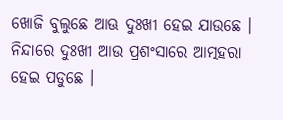ଖୋଜି ବୁଲୁଛେ ଆଊ ଦୁଃଖୀ ହେଇ ଯାଉଛେ । ନିନ୍ଦାରେ ଦୁଃଖୀ ଆଉ ପ୍ରଶଂସାରେ ଆତ୍ମହରା ହେଇ ପଡୁଛେ ।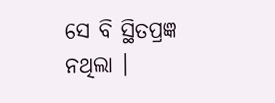ସେ ବି ସ୍ଥିତପ୍ରଜ୍ଞ ନଥିଲା ।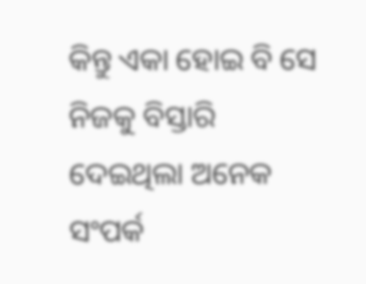କିନ୍ତୁ ଏକା ହୋଇ ବି ସେ ନିଜକୁ ବିସ୍ତାରି ଦେଇଥିଲା ଅନେକ ସଂପର୍କ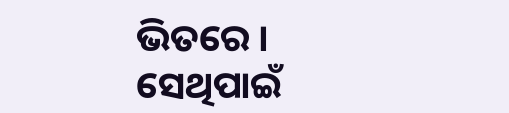ଭିତରେ । ସେଥିପାଇଁ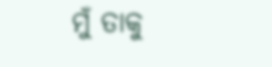ମୁଁ ତାକୁ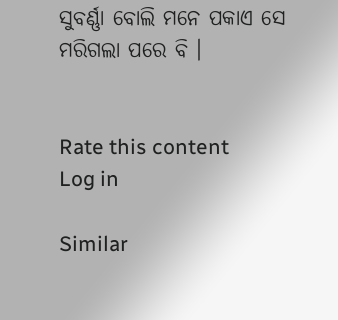ସୁବର୍ଣ୍ଣା ବୋଲି ମନେ ପକାଏ ସେ ମରିଗଲା ପରେ ବି ।


Rate this content
Log in

Similar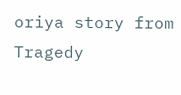oriya story from Tragedy